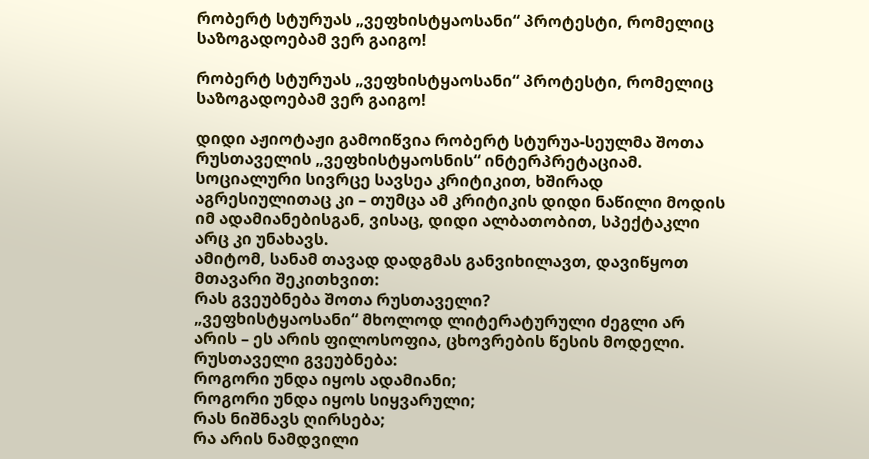რობერტ სტურუას „ვეფხისტყაოსანი“ პროტესტი, რომელიც საზოგადოებამ ვერ გაიგო!

რობერტ სტურუას „ვეფხისტყაოსანი“ პროტესტი, რომელიც საზოგადოებამ ვერ გაიგო!

დიდი აჟიოტაჟი გამოიწვია რობერტ სტურუა-სეულმა შოთა რუსთაველის „ვეფხისტყაოსნის“ ინტერპრეტაციამ.
სოციალური სივრცე სავსეა კრიტიკით, ხშირად აგრესიულითაც კი – თუმცა ამ კრიტიკის დიდი ნაწილი მოდის იმ ადამიანებისგან, ვისაც, დიდი ალბათობით, სპექტაკლი არც კი უნახავს.
ამიტომ, სანამ თავად დადგმას განვიხილავთ, დავიწყოთ მთავარი შეკითხვით:
რას გვეუბნება შოთა რუსთაველი?
„ვეფხისტყაოსანი“ მხოლოდ ლიტერატურული ძეგლი არ არის – ეს არის ფილოსოფია, ცხოვრების წესის მოდელი.
რუსთაველი გვეუბნება:
როგორი უნდა იყოს ადამიანი;
როგორი უნდა იყოს სიყვარული;
რას ნიშნავს ღირსება;
რა არის ნამდვილი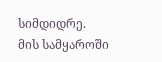სიმდიდრე.
მის სამყაროში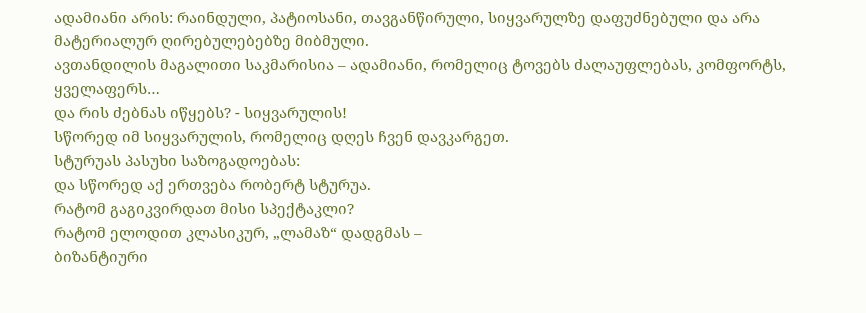ადამიანი არის: რაინდული, პატიოსანი, თავგანწირული, სიყვარულზე დაფუძნებული და არა მატერიალურ ღირებულებებზე მიბმული.
ავთანდილის მაგალითი საკმარისია – ადამიანი, რომელიც ტოვებს ძალაუფლებას, კომფორტს, ყველაფერს…
და რის ძებნას იწყებს? - სიყვარულის!
სწორედ იმ სიყვარულის, რომელიც დღეს ჩვენ დავკარგეთ.
სტურუას პასუხი საზოგადოებას:
და სწორედ აქ ერთვება რობერტ სტურუა.
რატომ გაგიკვირდათ მისი სპექტაკლი?
რატომ ელოდით კლასიკურ, „ლამაზ“ დადგმას –
ბიზანტიური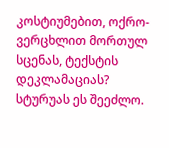კოსტიუმებით, ოქრო-ვერცხლით მორთულ სცენას, ტექსტის დეკლამაციას?
სტურუას ეს შეეძლო.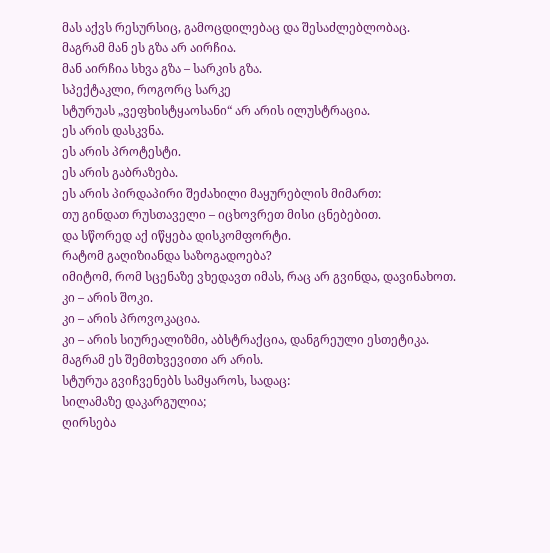მას აქვს რესურსიც, გამოცდილებაც და შესაძლებლობაც.
მაგრამ მან ეს გზა არ აირჩია.
მან აირჩია სხვა გზა – სარკის გზა.
სპექტაკლი, როგორც სარკე
სტურუას „ვეფხისტყაოსანი“ არ არის ილუსტრაცია.
ეს არის დასკვნა.
ეს არის პროტესტი.
ეს არის გაბრაზება.
ეს არის პირდაპირი შეძახილი მაყურებლის მიმართ:
თუ გინდათ რუსთაველი – იცხოვრეთ მისი ცნებებით.
და სწორედ აქ იწყება დისკომფორტი.
რატომ გაღიზიანდა საზოგადოება?
იმიტომ, რომ სცენაზე ვხედავთ იმას, რაც არ გვინდა, დავინახოთ.
კი – არის შოკი.
კი – არის პროვოკაცია.
კი – არის სიურეალიზმი, აბსტრაქცია, დანგრეული ესთეტიკა.
მაგრამ ეს შემთხვევითი არ არის.
სტურუა გვიჩვენებს სამყაროს, სადაც:
სილამაზე დაკარგულია;
ღირსება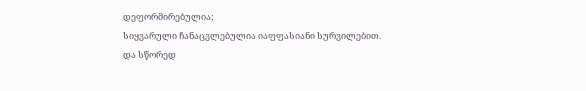დეფორმირებულია;
სიყვარული ჩანაცვლებულია იაფფასიანი სურვილებით.
და სწორედ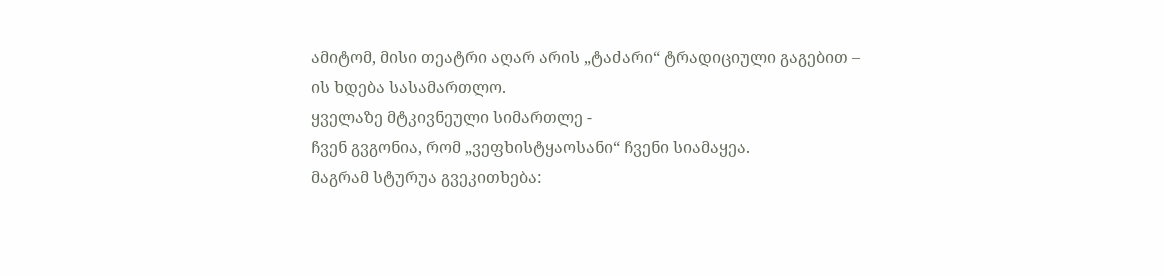ამიტომ, მისი თეატრი აღარ არის „ტაძარი“ ტრადიციული გაგებით –
ის ხდება სასამართლო.
ყველაზე მტკივნეული სიმართლე -
ჩვენ გვგონია, რომ „ვეფხისტყაოსანი“ ჩვენი სიამაყეა.
მაგრამ სტურუა გვეკითხება: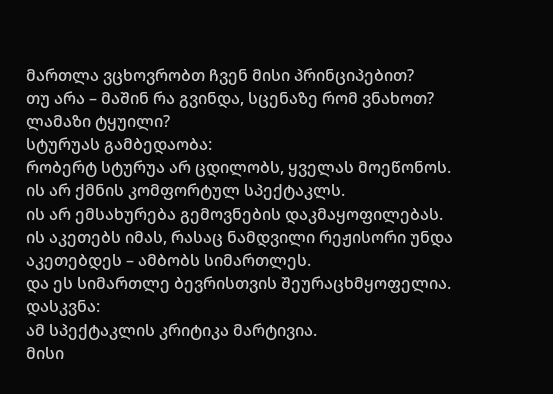მართლა ვცხოვრობთ ჩვენ მისი პრინციპებით?
თუ არა – მაშინ რა გვინდა, სცენაზე რომ ვნახოთ?
ლამაზი ტყუილი?
სტურუას გამბედაობა:
რობერტ სტურუა არ ცდილობს, ყველას მოეწონოს.
ის არ ქმნის კომფორტულ სპექტაკლს.
ის არ ემსახურება გემოვნების დაკმაყოფილებას.
ის აკეთებს იმას, რასაც ნამდვილი რეჟისორი უნდა აკეთებდეს – ამბობს სიმართლეს.
და ეს სიმართლე ბევრისთვის შეურაცხმყოფელია.
დასკვნა:
ამ სპექტაკლის კრიტიკა მარტივია.
მისი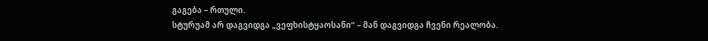გაგება – რთული.
სტურუამ არ დაგვიდგა „ვეფხისტყაოსანი“ – მან დაგვიდგა ჩვენი რეალობა.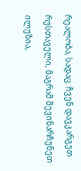რეალობა, სადაც: ჩვენ დავკარგეთ რუსთაველი, მაგრამ შევინარჩუნეთ ილუზია,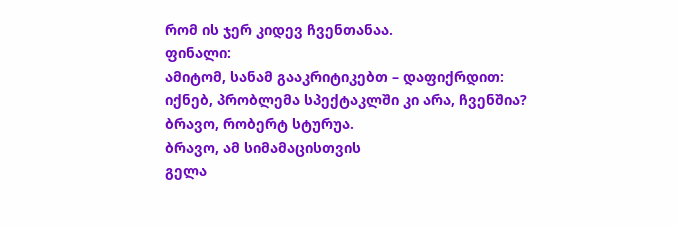რომ ის ჯერ კიდევ ჩვენთანაა.
ფინალი:
ამიტომ, სანამ გააკრიტიკებთ – დაფიქრდით:
იქნებ, პრობლემა სპექტაკლში კი არა, ჩვენშია?
ბრავო, რობერტ სტურუა.
ბრავო, ამ სიმამაცისთვის
გელა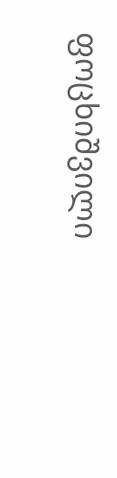ფოცხიშვილი